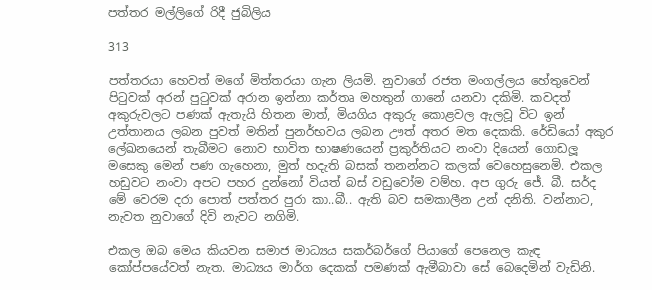පත්තර මල්ලිගේ රිදී ජුබිලිය

313

පත්තරයා හෙවත් මගේ මිත්තරයා ගැන ලියමි. නුවාගේ රජත මංගල්ලය හේතුවෙන් පිටුවක් අරන් පුටුවක් අරාන ඉන්නා කර්තෘ මහතුන් ගානේ යනවා දකිමි. කවදත් අකුරුවලට පණක් ඇතැයි හිතන මාත්, මියගිය අකුරු කොළවල ඇලවූ විට ඉන් උත්තානය ලබන පුවත් මතින් පුනර්භවය ලබන ඌත් අතර මත දෙකකි. රේඩියෝ අකුර ලේඛනයෙන් තැබීමට නොව භාවිත භාෂණයෙන් ප්‍රකුර්තියට නංවා දියෙන් ගොඩලූ මසෙකු මෙන් පණ ගැහෙනා, මුත් හදැති බසක් තනන්නට කලක් වෙහෙසුනෙමි. එකල හඩුවට නංවා අපට පහර දුන්නෝ වියත් බස් වඩුවෝම වම්හ. අප ගුරු ජේ. බී. සර්ද මේ වෙරම දරා පොත් පත්තර පුරා කා..බී.. ඇති බව සමකාලීන උන් දනිති. වන්නාට, නැවත නුවාගේ දිවි නැවට නගිමි.

එකල ඔබ මෙය කියවන සමාජ මාධ්‍යය සකර්බර්ගේ පියාගේ පෙනෙල කැඳ කෝප්පයේවත් නැත. මාධ්‍යය මාර්ග දෙකක් පමණක් ඇමීබාවා සේ බෙදෙමින් වැඩිනි.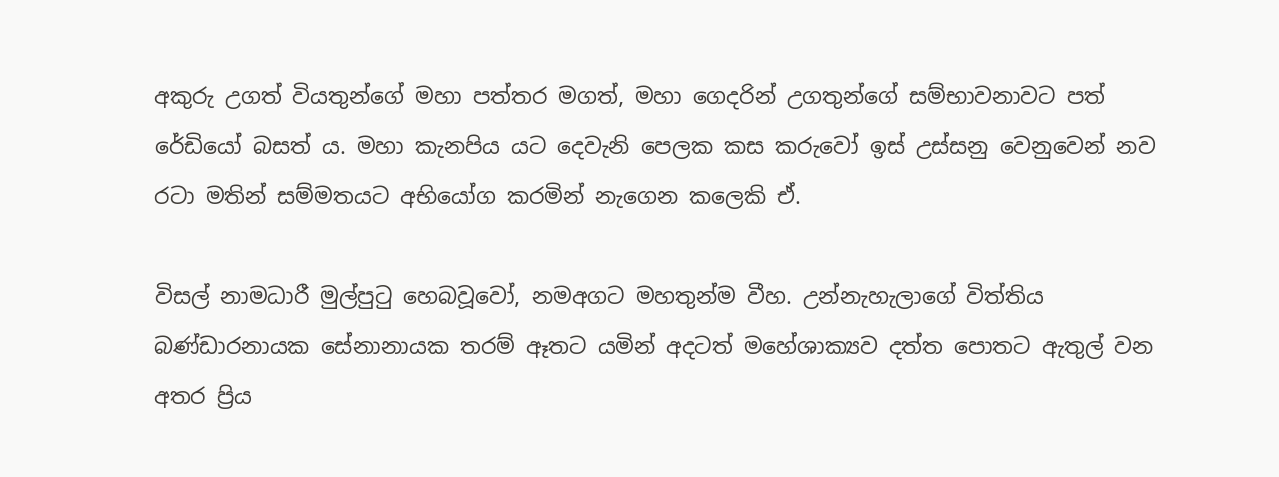අකුරු උගත් වියතුන්ගේ මහා පත්තර මගත්, මහා ගෙදරින් උගතුන්ගේ සම්භාවනාවට පත් රේඩියෝ බසත් ය. මහා කැනපිය යට දෙවැනි පෙලක කස කරුවෝ ඉස් උස්සනු වෙනුවෙන් නව රටා මතින් සම්මතයට අභියෝග කරමින් නැගෙන කලෙකි ඒ.

විසල් නාමධාරී මුල්පුටු හෙබවූවෝ, නමඅගට මහතුන්ම වීහ. උන්නැහැලාගේ විත්තිය බණ්ඩාරනායක සේනානායක තරම් ඈතට යමින් අදටත් මහේශාක්‍යව දත්ත පොතට ඇතුල් වන අතර ප්‍රිය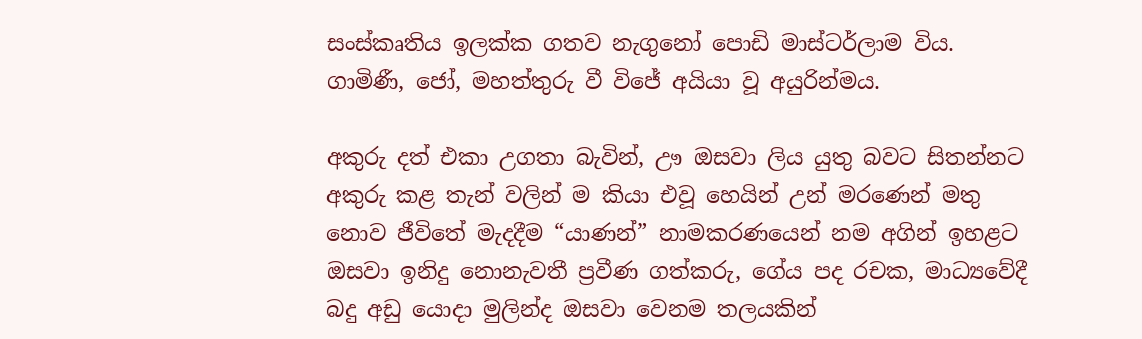සංස්කෘතිය ඉලක්ක ගතව නැගුනෝ පොඩි මාස්ටර්ලාම විය. ගාමිණී, ජෝ, මහත්තුරු වී විජේ අයියා වූ අයුරින්මය.

අකුරු දත් එකා උගතා බැවින්, ඌ ඔසවා ලිය යුතු බවට සිතන්නට අකුරු කළ තැන් වලින් ම කියා එවූ හෙයින් උන් මරණෙන් මතු නොව ජීවිතේ මැදදීම “යාණන්” නාමකරණයෙන් නම අගින් ඉහළට ඔසවා ඉනිදු නොනැවතී ප්‍රවීණ ගත්කරු, ගේය පද රචක, මාධ්‍යවේදී බදු අඩු යොදා මුලින්ද ඔසවා වෙනම තලයකින්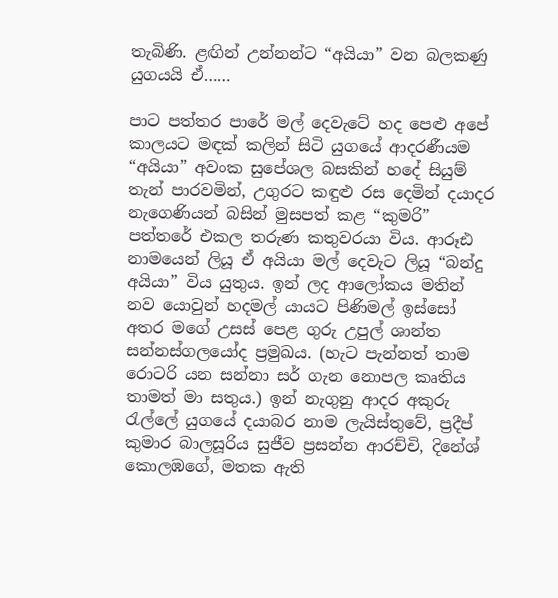තැබිණි. ළඟින් උන්නන්ට “අයියා” වන බලකණු යුගයයි ඒ……

පාට පත්තර පාරේ මල් දෙවැටේ හද පෙළු අපේ කාලයට මඳක් කලින් සිටි යුගයේ ආදරණීයම “අයියා” අවංක සුපේශල බසකින් හදේ සියුම් තැන් පාරවමින්, උගුරට කඳුළු රස දෙමින් දයාදර නැගෙණියන් බසින් මුසපත් කළ “කුමරි” පත්තරේ එකල තරුණ කතුවරයා විය. ආරූඪ නාමයෙන් ලියූ ඒ අයියා මල් දෙවැට ලියූ “බන්දු අයියා” විය යුතුය. ඉන් ලද ආලෝකය මතින් නව යොවුන් හදමල් යායට පිණිමල් ඉස්සෝ අතර මගේ උසස් පෙළ ගුරු උපුල් ශාන්ත සන්නස්ගලයෝද ප්‍රමුඛය. (හැට පැන්නත් තාම රොටරි යන සන්නා සර් ගැන නොපල කෘතිය තාමත් මා සතුය.) ඉන් නැගුනු ආදර අකුරු රැල්ලේ යුගයේ දයාබර නාම ලැයිස්තුවේ, ප්‍රදීප් කුමාර බාලසූරිය සුජීව ප්‍රසන්න ආරච්චි, දිනේශ් කොලඹගේ, මතක ඇති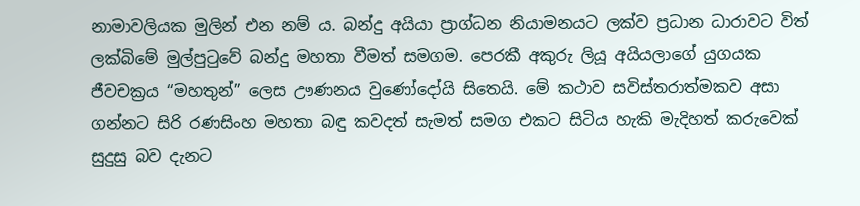නාමාවලියක මුලින් එන නම් ය. බන්දු අයියා ප්‍රාග්ධන නියාමනයට ලක්ව ප්‍රධාන ධාරාවට විත් ලක්බිමේ මුල්පුටුවේ බන්දු මහතා වීමත් සමගම. පෙරකී අකුරු ලියූ අයියලාගේ යුගයක ජීවචක්‍රය “මහතුන්” ලෙස ඌණනය වුණෝදෝයි සිතෙයි. මේ කථාව සවිස්තරාත්මකව අසා ගන්නට සිරි රණසිංහ මහතා බඳු කවදත් සැමත් සමග එකට සිටිය හැකි මැදිහත් කරුවෙක් සුදුසු බව දැනට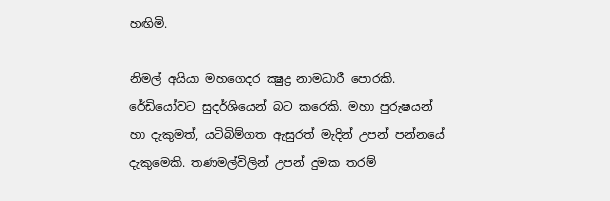හඟිමි.

නිමල් අයියා මහගෙදර ක්‍ෂුද්‍ර නාමධාරී පොරකි. රේඩියෝවට සුදර්ශියෙන් බට කරෙකි. මහා පුරුෂයන් හා දැකුමත්, යටිබිම්ගත ඇසුරත් මැදින් උපන් පන්නයේ දැකුමෙකි. තණමල්විලින් උපන් දුමක තරම්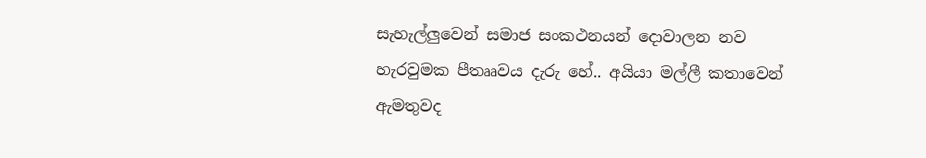සැහැල්ලුවෙන් සමාජ සංකථනයන් දොවාලන නව හැරවුමක පීතෲවය දැරු හේ.. අයියා මල්ලී කතාවෙන් ඇමතුවද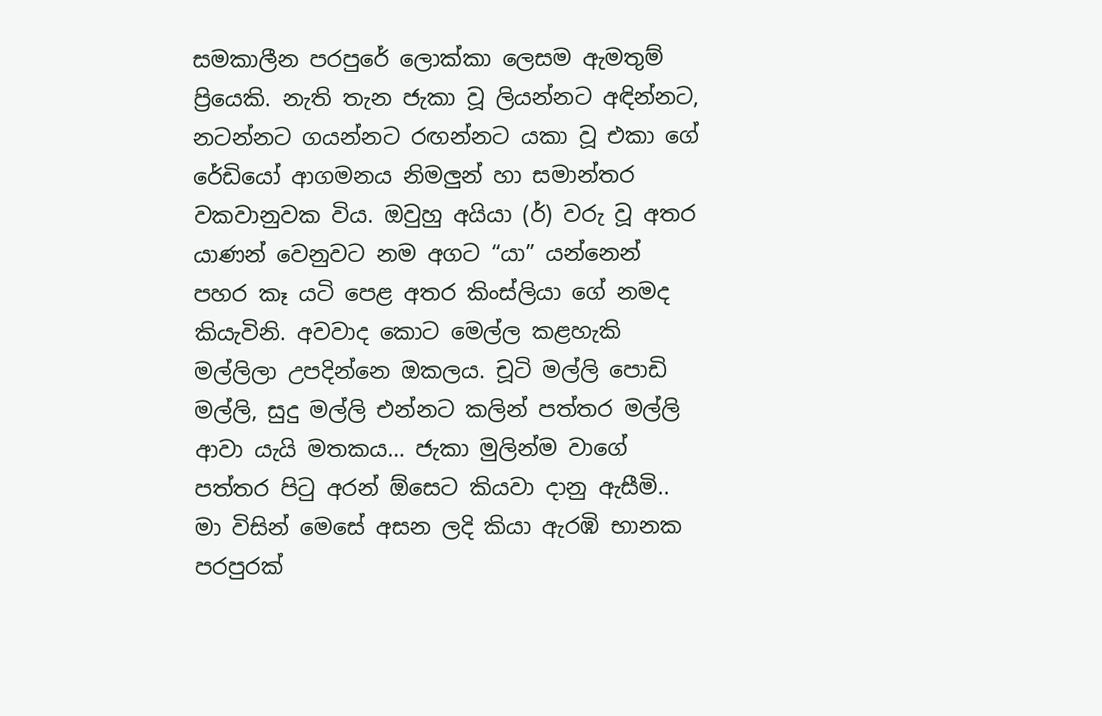සමකාලීන පරපුරේ ලොක්කා ලෙසම ඇමතුම් ප්‍රියෙකි. නැති තැන ජැකා වූ ලියන්නට අඳින්නට, නටන්නට ගයන්නට රඟන්නට යකා වූ එකා ගේ රේඩියෝ ආගමනය නිමලුන් හා සමාන්තර වකවානුවක විය. ඔවුහු අයියා (ර්) වරු වූ අතර යාණන් වෙනුවට නම අගට “යා” යන්නෙන් පහර කෑ යටි පෙළ අතර කිංස්ලියා ගේ නමද කියැවිනි. අවවාද කොට මෙල්ල කළහැකි මල්ලිලා උපදින්නෙ ඔකලය. චූටි මල්ලි පොඩි මල්ලි, සුදු මල්ලි එන්නට කලින් පත්තර මල්ලි ආවා යැයි මතකය… ජැකා මුලින්ම වාගේ පත්තර පිටු අරන් ඕසෙට කියවා දානු ඇසීමි.. මා විසින් මෙසේ අසන ලදි කියා ඇරඹි භානක පරපුරක්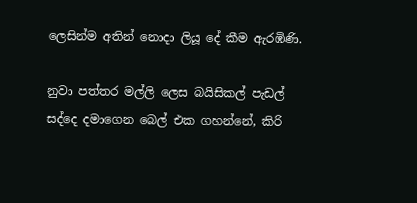ලෙසින්ම අතින් නොදා ලියූ දේ කීම ඇරඹිණි.

නුවා පත්තර මල්ලි ලෙස බයිසිකල් පැඩල් සද්දෙ දමාගෙන බෙල් එක ගහන්නේ, කිරි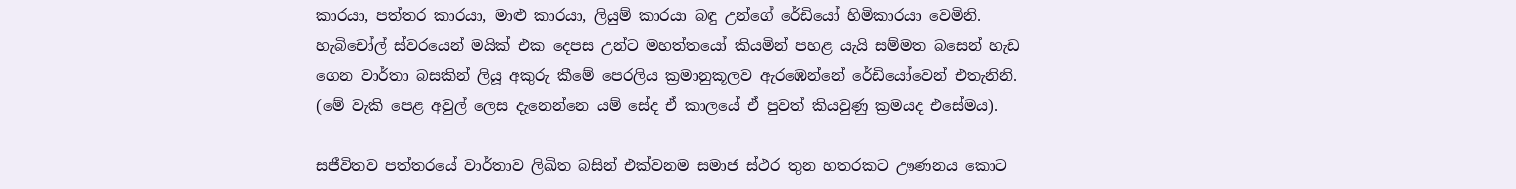කාරයා, පත්තර කාරයා, මාළු කාරයා, ලියුම් කාරයා බඳු උන්ගේ රේඩියෝ හිමිකාරයා වෙමිනි. හැබිචෝල් ස්වරයෙන් මයික් එක දෙපස උන්ට මහත්තයෝ කියමින් පහළ යැයි සම්මත බසෙන් හැඩ ගෙන වාර්තා බසකින් ලියූ අකුරු කීමේ පෙරලිය ක්‍රමානුකූලව ඇරඹෙන්නේ රේඩියෝවෙන් එතැනිනි. (මේ වැකි පෙළ අවුල් ලෙස දැනෙන්නෙ යම් සේද ඒ කාලයේ ඒ පුවත් කියවුණු ක්‍රමයද එසේමය).

සජීවිතව පත්තරයේ වාර්තාව ලිඛිත බසින් එක්වනම සමාජ ස්ථර තුන හතරකට ඌණනය කොට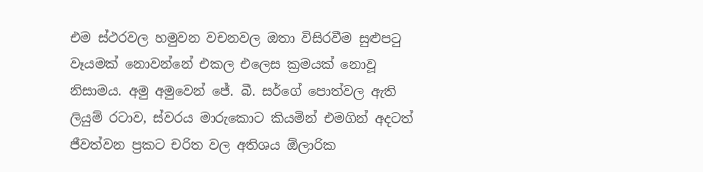එම ස්ථරවල හමුවන වචනවල ඔතා විසිරවීම සුළුපටු වෑයමක් නොවන්නේ එකල එලෙස ක්‍රමයක් නොවූ නිසාමය. අමු අමුවෙන් ජේ. බී. සර්ගේ පොත්වල ඇති ලියුම් රටාව, ස්වරය මාරුකොට කියමින් එමගින් අදටත් ජීවත්වන ප්‍රකට චරිත වල අතිශය ඕලාරික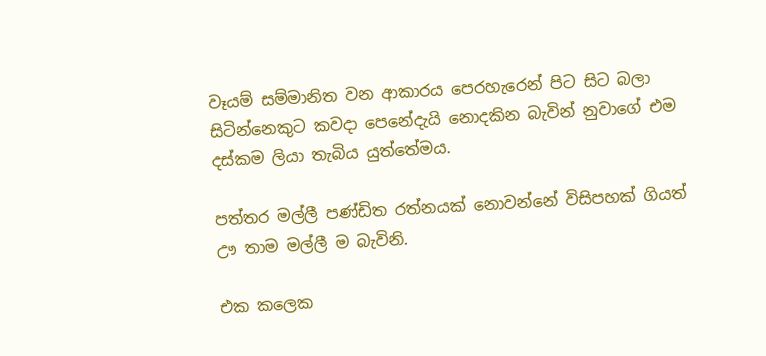වෑයම් සම්මානිත වන ආකාරය පෙරහැරෙන් පිට සිට බලා සිටින්නෙකුට කවදා පෙනේදැයි නොදකින බැවින් නුවාගේ එම දස්කම ලියා තැබිය යුත්තේමය.

පත්තර මල්ලී පණ්ඩිත රත්නයක් නොවන්නේ විසිපහක් ගියත් ඌ තාම මල්ලී ම බැවිනි.

එක කලෙක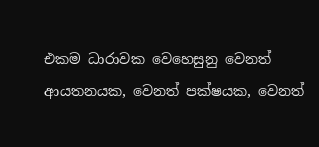එකම ධාරාවක වෙහෙසුනු වෙනත් ආයතනයක, වෙනත් පක්ෂයක, වෙනත්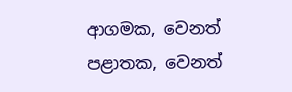ආගමක, වෙනත් පළාතක, වෙනත්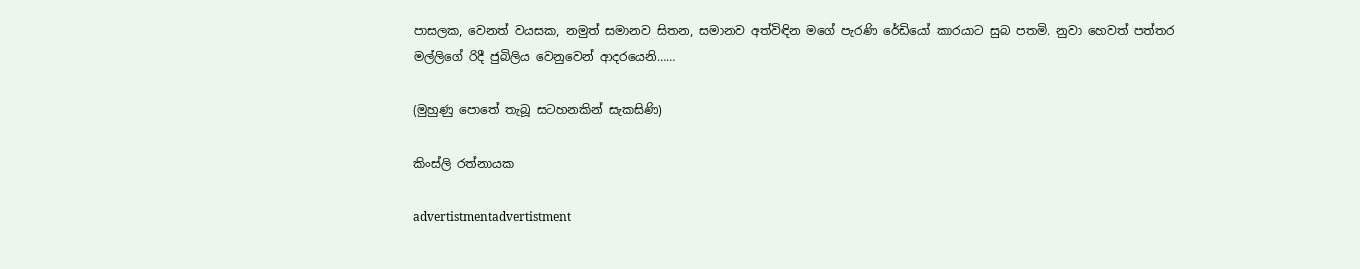පාසලක, වෙනත් වයසක, නමුත් සමානව සිතන, සමානව අත්විඳින මගේ පැරණි රේඩියෝ කාරයාට සුබ පතමි. නුවා හෙවත් පත්තර මල්ලිගේ රිදී ජුබිලිය වෙනුවෙන් ආදරයෙනි……

(මුහුණු පොතේ තැබූ සටහනකින් සැකසිණි)

කිංස්ලි රත්නායක

advertistmentadvertistment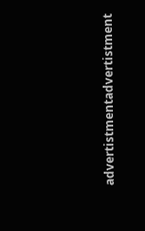advertistmentadvertistment